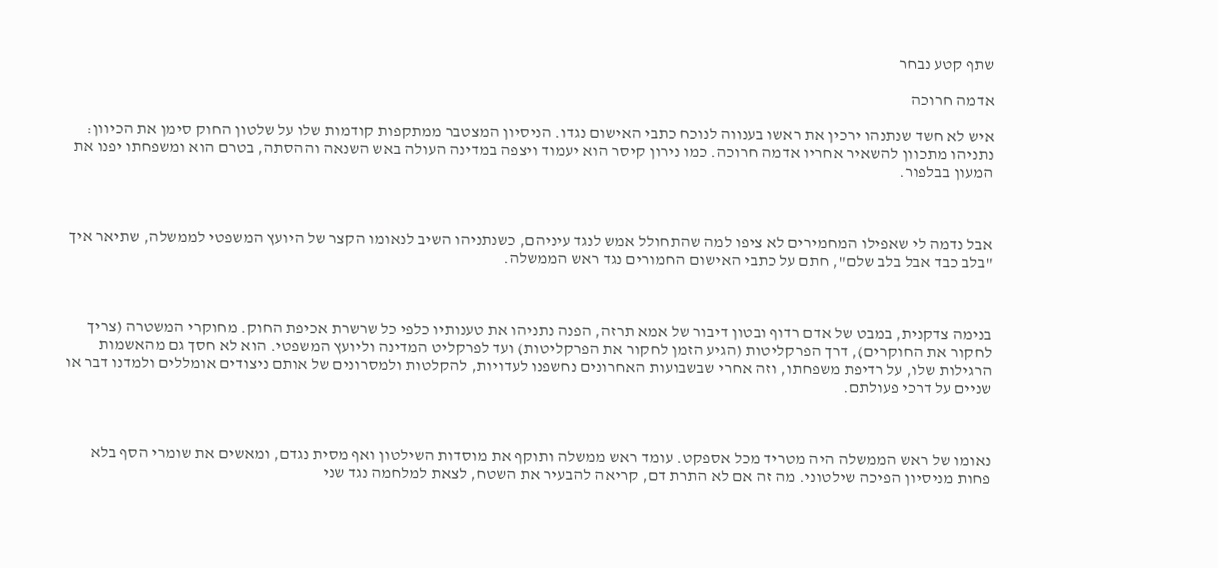שתף קטע נבחר

אדמה חרוכה

איש לא חשד שנתנהו ירכין את ראשו בענווה לנוכח כתבי האישום נגדו. הניסיון המצטבר ממתקפות קודמות שלו על שלטון החוק סימן את הכיוון: נתניהו מתכוון להשאיר אחריו אדמה חרוכה. כמו נירון קיסר הוא יעמוד ויצפה במדינה העולה באש השנאה וההסתה, בטרם הוא ומשפחתו יפנו את המעון בבלפור.



אבל נדמה לי שאפילו המחמירים לא ציפו למה שהתחולל אמש לנגד עיניהם, כשנתניהו השיב לנאומו הקצר של היועץ המשפטי לממשלה, שתיאר איך "בלב כבד אבל בלב שלם", חתם על כתבי האישום החמורים נגד ראש הממשלה.



בנימה צדקנית, במבט של אדם רדוף ובטון דיבור של אמא תרזה, הפנה נתניהו את טענותיו כלפי כל שרשרת אכיפת החוק. מחוקרי המשטרה (צריך לחקור את החוקרים), דרך הפרקליטות (הגיע הזמן לחקור את הפרקליטות) ועד לפרקליט המדינה וליועץ המשפטי. הוא לא חסך גם מהאשמות הרגילות שלו, על רדיפת משפחתו, וזה אחרי שבשבועות האחרונים נחשפנו לעדויות, להקלטות ולמסרונים של אותם ניצודים אומללים ולמדנו דבר או שניים על דרכי פעולתם.



נאומו של ראש הממשלה היה מטריד מכל אספקט. עומד ראש ממשלה ותוקף את מוסדות השילטון ואף מסית נגדם, ומאשים את שומרי הסף בלא פחות מניסיון הפיכה שילטוני. מה זה אם לא התרת דם, קריאה להבעיר את השטח, לצאת למלחמה נגד שני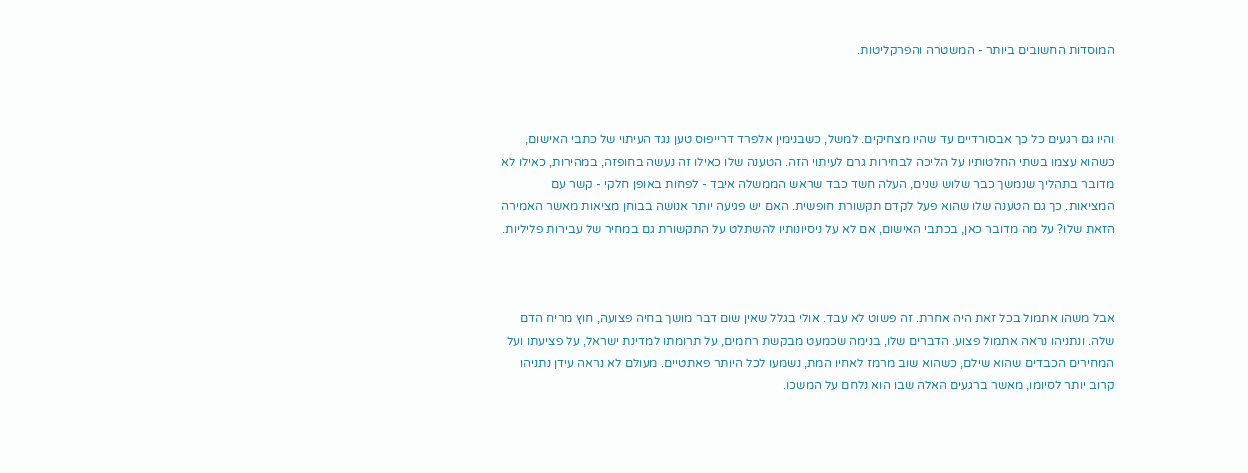המוסדות החשובים ביותר - המשטרה והפרקליטות.



והיו גם רגעים כל כך אבסורדיים עד שהיו מצחיקים. למשל, כשבנימין אלפרד דרייפוס טען נגד העיתוי של כתבי האישום, כשהוא עצמו בשתי החלטותיו על הליכה לבחירות גרם לעיתוי הזה. הטענה שלו כאילו זה נעשה בחופזה, במהירות, כאילו לא מדובר בתהליך שנמשך כבר שלוש שנים, העלה חשד כבד שראש הממשלה איבד - לפחות באופן חלקי - קשר עם המציאות. כך גם הטענה שלו שהוא פעל לקדם תקשורת חופשית. האם יש פגיעה יותר אנושה בבוחן מציאות מאשר האמירה הזאת שלו? על מה מדובר כאן, בכתבי האישום, אם לא על ניסיונותיו להשתלט על התקשורת גם במחיר של עבירות פליליות.



אבל משהו אתמול בכל זאת היה אחרת. זה פשוט לא עבד. אולי בגלל שאין שום דבר מושך בחיה פצועה, חוץ מריח הדם שלה. ונתניהו נראה אתמול פצוע. הדברים שלו, בנימה שכמעט מבקשת רחמים, על תרומתו למדינת ישראל, על פציעתו ועל המחירים הכבדים שהוא שילם, כשהוא שוב מרמז לאחיו המת, נשמעו לכל היותר פאתטיים. מעולם לא נראה עידן נתניהו קרוב יותר לסיומו, מאשר ברגעים האלה שבו הוא נלחם על המשכו.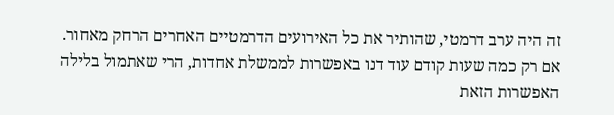זה היה ערב דרמטי, שהותיר את כל האירועים הדרמטיים האחרים הרחק מאחור. אם רק כמה שעות קודם עוד דנו באפשרות לממשלת אחדות, הרי שאתמול בלילה האפשרות הזאת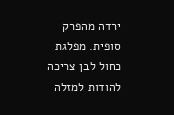ירדה מהפרק סופית. מפלגת כחול לבן צריכה להודות למזלה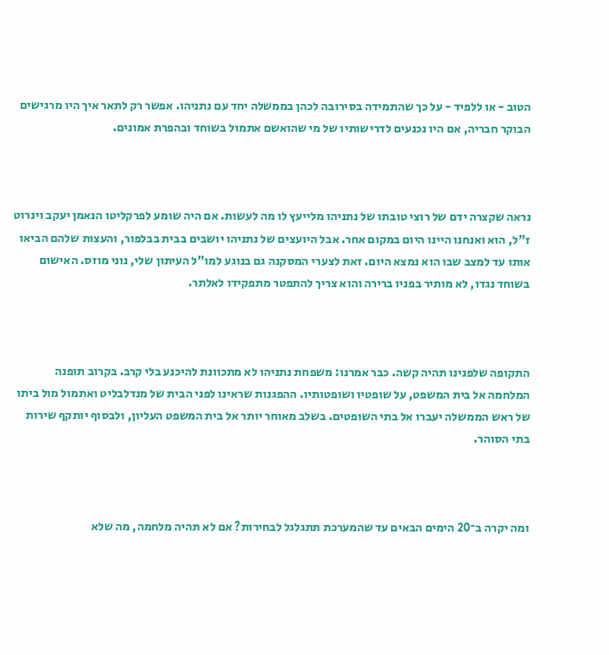הטוב - או ללפיד - על כך שהתמידה בסירובה לכהן בממשלה יחד עם נתניהו. אפשר רק לתאר איך היו מרגישים הבוקר חבריה, אם היו נכנעים לדרישותיו של מי שהואשם אתמול בשוחד ובהפרת אמונים.



נראה שקצרה ידם של רוצי טובתו של נתניהו מלייעץ לו מה לעשות. אם היה שומע לפרקליטו הנאמן יעקב וינרוט ז"ל, הוא ואנחנו היינו היום במקום אחר. אבל היועצים של נתניהו יושבים בבית בבלפור, והעצות שלהם הביאו אותו עד למצב שבו הוא נמצא היום. זאת לצערי המסקנה גם בנוגע למו"ל העיתון שלי, נוני מוזס. האישום בשוחד נגדו, לא מותיר בפניו ברירה והוא צריך להתפטר מתפקידו לאלתר.



התקופה שלפנינו תהיה קשה. כבר אמרנו: משפחת נתניהו לא מתכוונת להיכנע בלי קרב. בקרוב תופנה המלחמה אל בית המשפט, על שופטיו ושופטותיו. ההפגנות שראינו לפני הבית של מנדלבליט ואתמול מול ביתו של ראש הממשלה יעברו אל בתי השופטים. בשלב מאוחר יותר אל בית המשפט העליון, ולבסוף יותקף שירות בתי הסוהר.



ומה יקרה ב־20 הימים הבאים עד שהמערכת תתגלגל לבחירות? אם לא תהיה מלחמה, מה שלא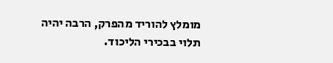מומלץ להוריד מהפרק, הרבה יהיה תלוי בבכירי הליכוד.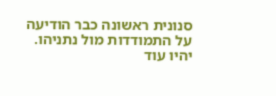סנונית ראשונה כבר הודיעה על התמודדות מול נתניהו. יהיו עוד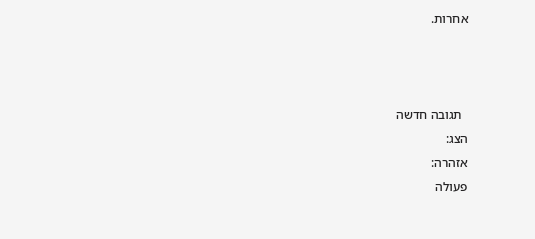אחרות.



  תגובה חדשה
הצג:
אזהרה:
פעולה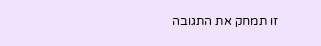זו תמחק את התגובה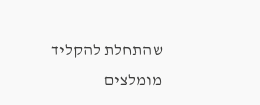שהתחלת להקליד
מומלצים